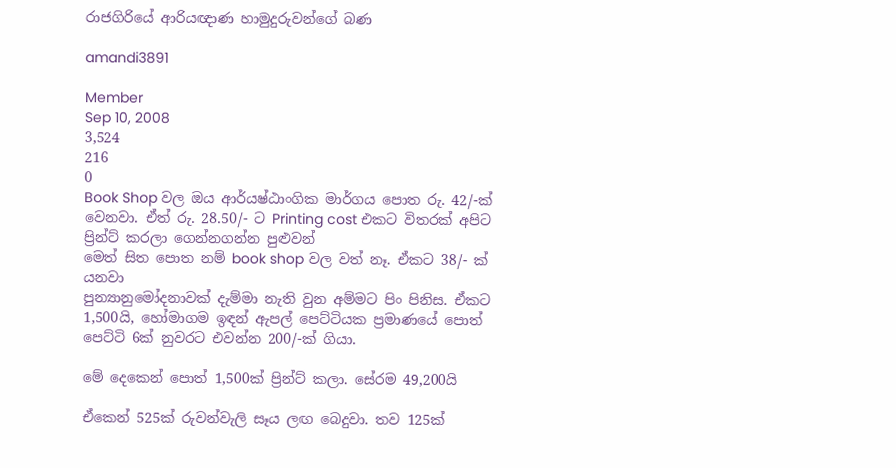රාජගිරියේ ආරියඥාණ හාමුදුරුවන්ගේ බණ

amandi3891

Member
Sep 10, 2008
3,524
216
0
Book Shop වල ඔය ආර්යෂ්ඨාංගික මාර්ගය පොත රු. 42/-ක් වෙනවා. ඒත් රු. 28.50/- ට Printing cost එකට විතරක් අපිට ප්‍රින්ට් කරලා ගෙන්නගන්න පුළුවන්
මෙත් සිත පොත නම් book shop වල වත් නෑ. ඒකට 38/- ක් යනවා
පුන්‍යානුමෝදනාවක් දැම්මා නැති වුන අම්මට පිං පිනිස. ඒකට 1,500යි, හෝමාගම ඉඳන් ඇපල් පෙට්ටියක ප්‍රමාණයේ පොත් පෙට්ටි 6ක් නුවරට එවන්න 200/-ක් ගියා.

මේ දෙකෙන් පොත් 1,500ක් ප්‍රින්ට් කලා. සේරම 49,200යි

ඒකෙන් 525ක් රුවන්වැලි සෑය ලඟ බෙදුවා. තව 125ක්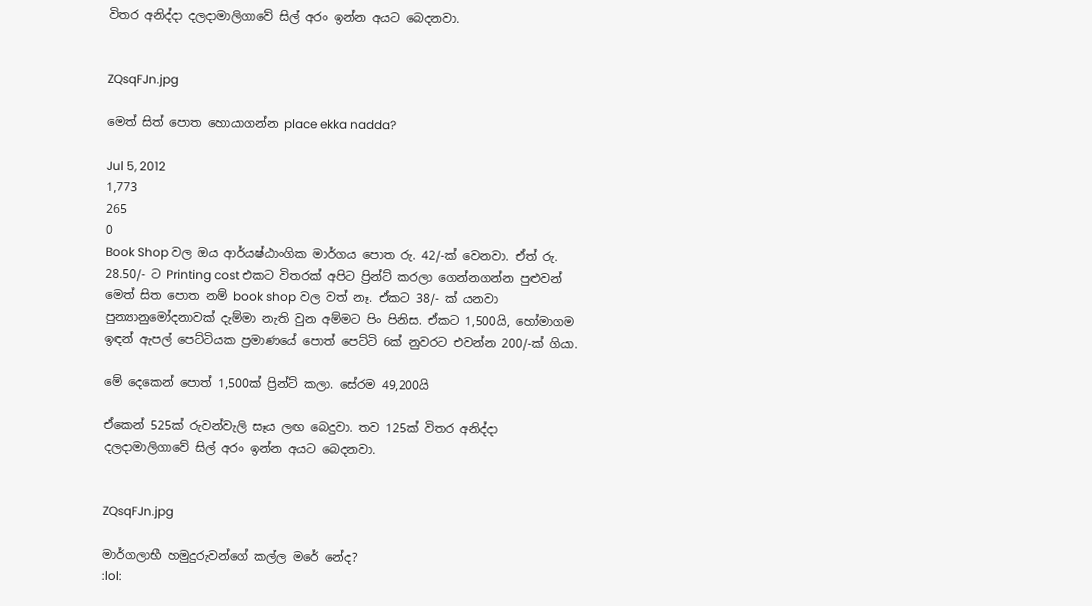විතර අනිද්දා දලදාමාලිගාවේ සිල් අරං ඉන්න අයට බෙදනවා.


ZQsqFJn.jpg

මෙත් සිත් පොත හොයාගන්න place ekka nadda?

Jul 5, 2012
1,773
265
0
Book Shop වල ඔය ආර්යෂ්ඨාංගික මාර්ගය පොත රු. 42/-ක් වෙනවා. ඒත් රු. 28.50/- ට Printing cost එකට විතරක් අපිට ප්‍රින්ට් කරලා ගෙන්නගන්න පුළුවන්
මෙත් සිත පොත නම් book shop වල වත් නෑ. ඒකට 38/- ක් යනවා
පුන්‍යානුමෝදනාවක් දැම්මා නැති වුන අම්මට පිං පිනිස. ඒකට 1,500යි, හෝමාගම ඉඳන් ඇපල් පෙට්ටියක ප්‍රමාණයේ පොත් පෙට්ටි 6ක් නුවරට එවන්න 200/-ක් ගියා.

මේ දෙකෙන් පොත් 1,500ක් ප්‍රින්ට් කලා. සේරම 49,200යි

ඒකෙන් 525ක් රුවන්වැලි සෑය ලඟ බෙදුවා. තව 125ක් විතර අනිද්දා දලදාමාලිගාවේ සිල් අරං ඉන්න අයට බෙදනවා.


ZQsqFJn.jpg

මාර්ගලාභී හමුදුරුවන්ගේ කල්ල මරේ නේද?
:lol: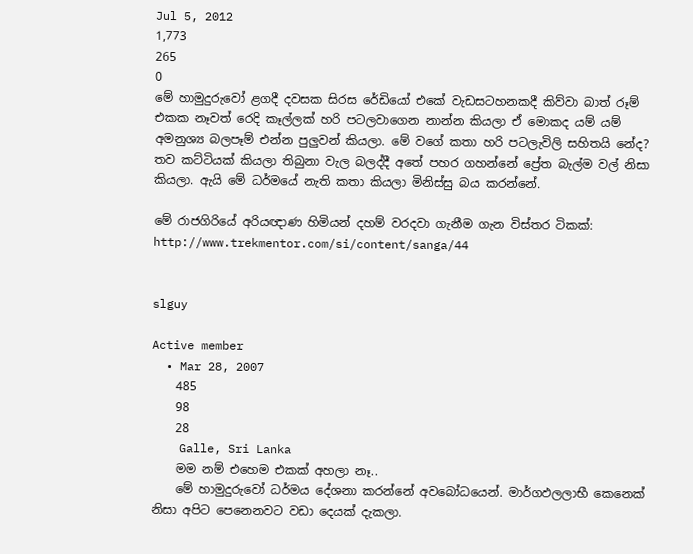Jul 5, 2012
1,773
265
0
මේ හාමුදුරුවෝ ළගදී දවසක සිරස රේඩියෝ එකේ වැඩසටහනකදී කිව්වා බාත් රූම් එකක නෑවත් රෙදි කෑල්ලක් හරි පටලවාගෙන නාන්න කියලා ඒ මොකද යම් යම් අමනුශ්‍ය බලපෑම් එන්න පුලුවන් කියලා. මේ වගේ කතා හරි පටලැවිලි සහිතයි නේද? තව කට්ටියක් කියලා තිබුනා වැල බලද්දී අතේ පහර ගහන්නේ ප්‍රේත බැල්ම වල් නිසා කියලා. ඇයි මේ ධර්මයේ නැති කතා කියලා මිනිස්සු බය කරන්නේ.

මේ රාජගිරියේ අරියඥාණ හිමියන් දහම් වරදවා ගැනීම ගැන විස්තර ටිකක්:
http://www.trekmentor.com/si/content/sanga/44


slguy

Active member
  • Mar 28, 2007
    485
    98
    28
    Galle, Sri Lanka
    මම නම් එහෙම එකක් අහලා නෑ..
    මේ හාමුදුරුවෝ ධර්මය දේශනා කරන්නේ අවබෝධයෙන්. මාර්ගඵලලාභී කෙනෙක් නිසා අපිට පෙනෙනවට වඩා දෙයක් දැකලා.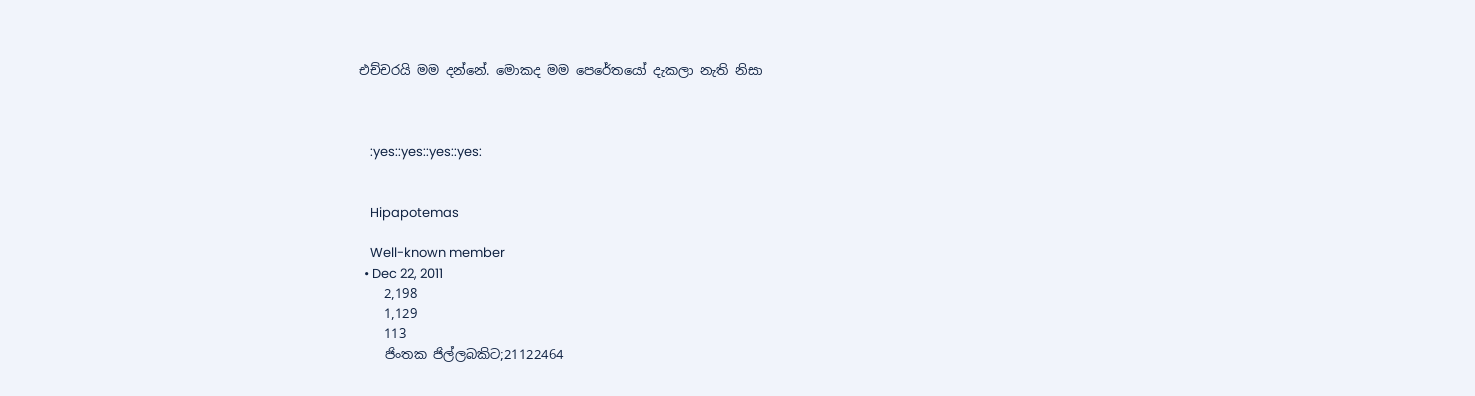එච්චරයි මම දන්නේ. මොකද මම පෙරේතයෝ දැකලා නැති නිසා



    :yes::yes::yes::yes:


    Hipapotemas

    Well-known member
  • Dec 22, 2011
    2,198
    1,129
    113
    ජිංතක ජිල්ලබකිට;21122464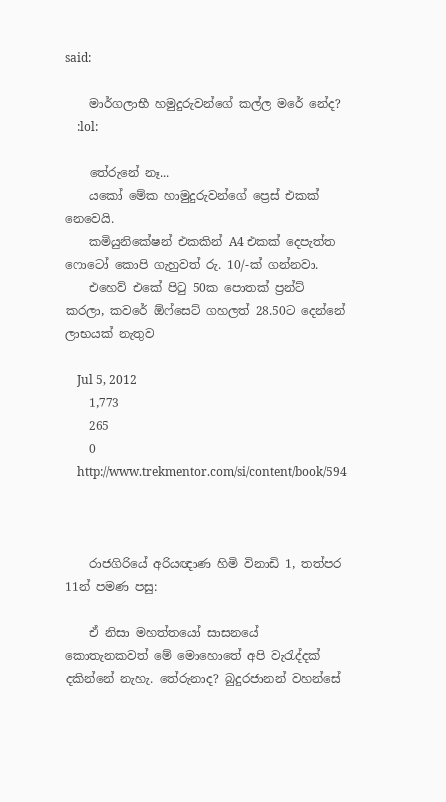said:

    මාර්ගලාභී හමුදුරුවන්ගේ කල්ල මරේ නේද?
    :lol:

    තේරුනේ නෑ...
    යකෝ මේක හාමුදුරුවන්ගේ ප්‍රෙස් එකක් නෙවෙයි.
    කමියුනිකේෂන් එකකින් A4 එකක් දෙපැත්ත ෆොටෝ කොපි ගැහුවත් රු. 10/-ක් ගන්නවා.
    එහෙව් එකේ පිටු 50ක පොතක් ප්‍රන්ට් කරලා, කවරේ ඕෆ්සෙට් ගහලත් 28.50ට දෙන්නේ ලාභයක් නැතුව

    Jul 5, 2012
    1,773
    265
    0
    http://www.trekmentor.com/si/content/book/594



    රාජගිරියේ අරියඥාණ හිමි විනාඩි 1, තත්පර 11න් පමණ පසු:

    ඒ නිසා මහත්තයෝ සාසනයේ කොතැනකවත් මේ මොහොතේ අපි වැරැද්දක් දකින්නේ නැහැ. තේරුනාද? බුදුරජානන් වහන්සේ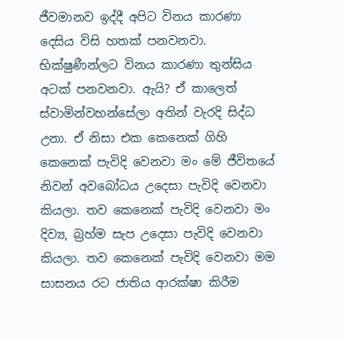ජීවමානව ඉද්දී අපිට විනය කාරණා දෙසිය විසි හතක් පනවනවා. භික්ෂුණීන්ලට විනය කාරණා තුන්සිය අටක් පනවනවා. ඇයි? ඒ කාලෙත් ස්වාමින්වහන්සේලා අතින් වැරදි සිද්ධ උනා. ඒ නිසා එක කෙනෙක් ගිහි කෙනෙක් පැවිදි වෙනවා මං මේ ජීවිතයේ නිවන් අවබෝධය උදෙසා පැවිදි වෙනවා කියලා. තව කෙනෙක් පැවිදි වෙනවා මං දිව්‍ය, බ්‍රහ්ම සැප උදෙසා පැවිදි වෙනවා කියලා. තව කෙනෙක් පැවිදි වෙනවා මම සාසනය රට ජාතිය ආරක්ෂා කිරීම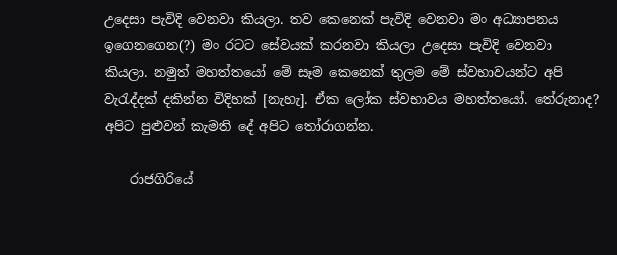උදෙසා පැවිදි වෙනවා කියලා. තව කෙනෙක් පැවිදි වෙනවා මං අධ්‍යාපනය ඉගෙනගෙන(?) මං රටට සේවයක් කරනවා කියලා උදෙසා පැවිදි වෙනවා කියලා. නමුත් මහත්තයෝ මේ සෑම කෙනෙක් තුලම මේ ස්වභාවයන්ට අපි වැරැද්දක් දකින්න විදිහක් [නැහැ]. ඒක ලෝක ස්වභාවය මහත්තයෝ. තේරුනාද? අපිට පුළුවන් කැමති දේ අපිට තෝරාගන්න.

    රාජගිරියේ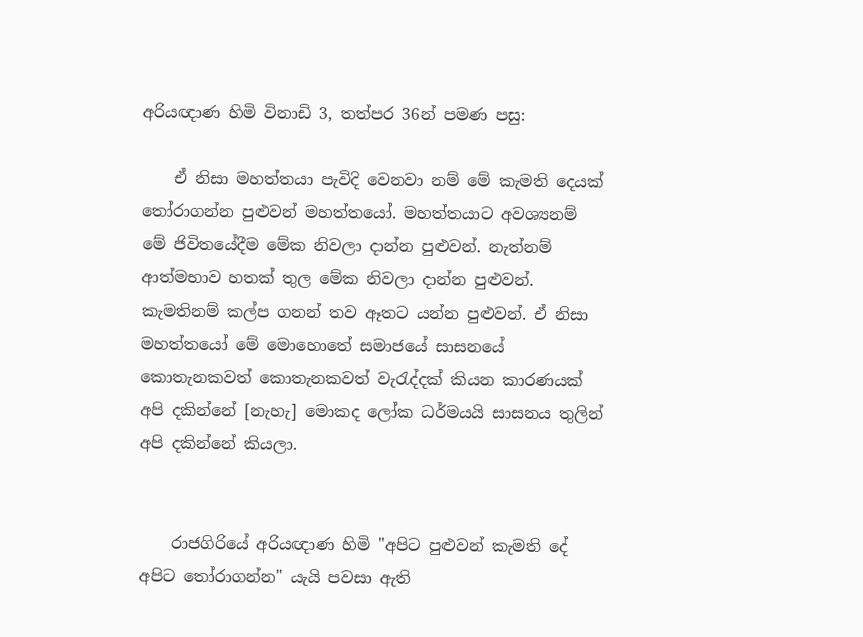අරියඥාණ හිමි විනාඩි 3, තත්පර 36න් පමණ පසු:

    ඒ නිසා මහත්තයා පැවිදි වෙනවා නම් මේ කැමති දෙයක් තෝරාගන්න පුළුවන් මහත්තයෝ. මහත්තයාට අවශ්‍යනම් මේ ජිවිතයේදීම මේක නිවලා දාන්න පුළුවන්. නැත්නම් ආත්මභාව හතක් තුල මේක නිවලා දාන්න පුළුවන්. කැමතිනම් කල්ප ගනන් තව ඈතට යන්න පුළුවන්. ඒ නිසා මහත්තයෝ මේ මොහොතේ සමාජයේ සාසනයේ කොතැනකවත් කොතැනකවත් වැරැද්දක් කියන කාරණයක් අපි දකින්නේ [නැහැ] මොකද ලෝක ධර්මයයි සාසනය තුලින් අපි දකින්නේ කියලා.


    රාජගිරියේ අරියඥාණ හිමි "අපිට පුළුවන් කැමති දේ අපිට තෝරාගන්න" යැයි පවසා ඇති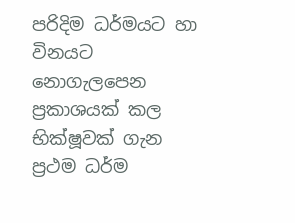පරිදිම ධර්මයට හා විනයට නොගැලපෙන ප්‍රකාශයක් කල භික්ෂූවක් ගැන ප්‍රථම ධර්ම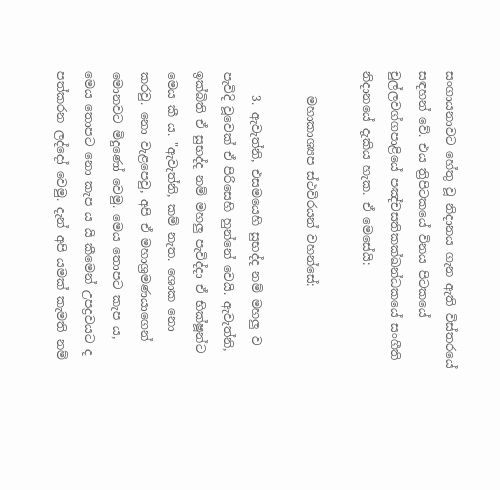සංගායනාවට හේතු වූ නිදානය ගැන ඇති විස්තරයේ සඳහන් වේ. එය ත්‍රිපිටකයේ විනය පිටකයේ චුල්ලවග්ගපාළියේ පඤ්චසතිකක්ඛන්ධකයේ සංගීති නිදානයේ දැකිය හැක. ඒ මෙසේයි:

    මහාකාශ්‍යප ස්ථවිරයන් වහන්සේ:

    3. ඇවැත්නි, එසමයෙහි සුභද්ද නම් මහලු ව පැවිදි වූවෙක් ඒ පිරිසෙහි හුන්නේ වෙයි. ඇවැත්නි, ඉක්බිති ඒ සුභද්ද නම් මහලු පැවිද්දා ඒ භික්ෂූන්ට මෙය කී ය. "ඇවැත්නි, කම් නැත. ශොක නො කරවු. නො වැළපෙවු, අපි ඒ මහාශ්‍රමණයාගෙන් මොනවට මිදුණෝ වෙමු. මෙය තොපට කැප ය, මෙය තොපට නො කැප ය යි කීමෙන් උපද්‍රවයට ද පත්කරන ලද්දෝ වෙමු. දැන් අපි යමක් කැමති නම්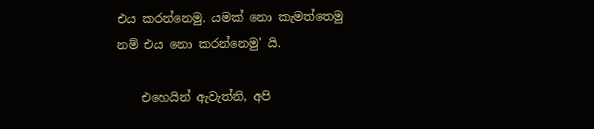එය කරන්නෙමු. යමක් නො කැමත්තෙමු නම් එය නො කරන්නෙමු' යි.

    එහෙයින් ඇවැත්නි, අපි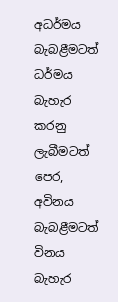අධර්මය බැබළීමටත් ධර්මය බැහැර කරනු ලැබීමටත් පෙර, අවිනය බැබළීමටත් විනය බැහැර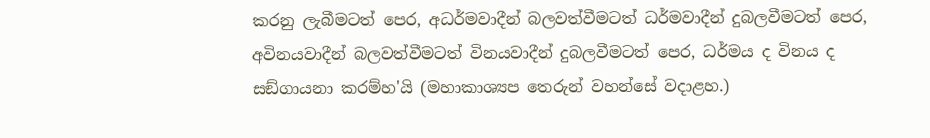කරනු ලැබීමටත් පෙර, අධර්මවාදීන් බලවත්වීමටත් ධර්මවාදීන් දුබලවීමටත් පෙර, අවිනයවාදීන් බලවත්වීමටත් විනයවාදීන් දුබලවීමටත් පෙර, ධර්මය ද විනය ද සඞ්‌ගායනා කරම්හ'යි (මහාකාශ්‍යප තෙරුන් වහන්සේ වදාළහ.)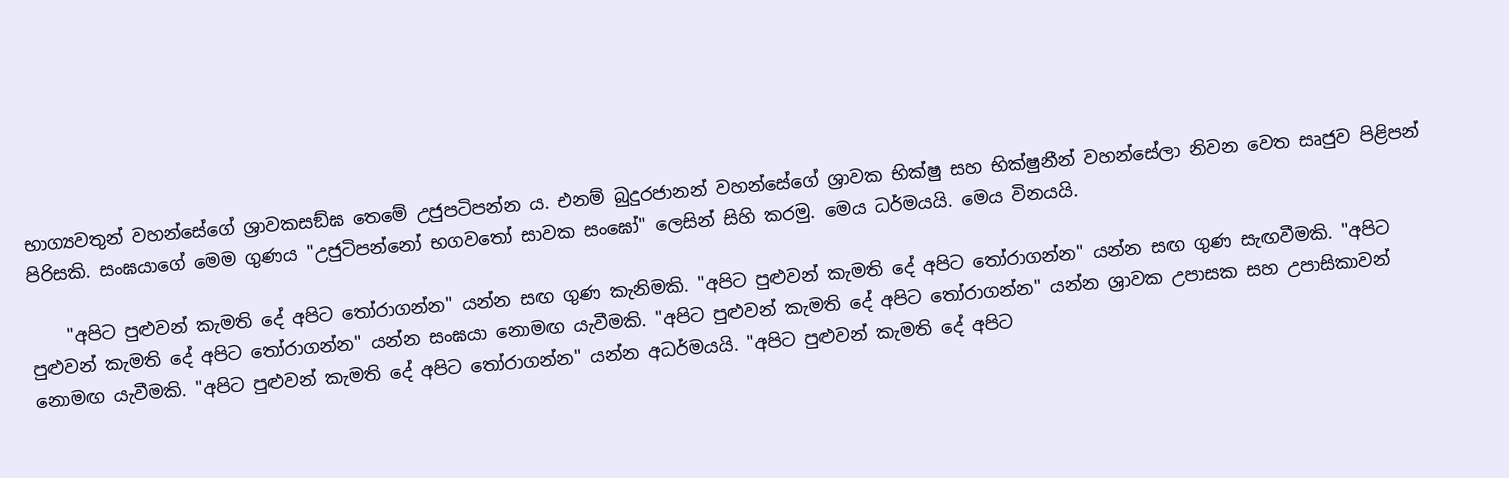භාග්‍යවතුන් වහන්සේගේ ශ්‍රාවකසඞ්ඝ තෙමේ උජුපටිපන්න ය. එනම් බුදුරජානන් වහන්සේගේ ශ්‍රාවක භික්ෂු සහ භික්ෂුනීන් වහන්සේලා නිවන වෙත සෘජුව පිළිපන් පිරිසකි. සංඝයාගේ මෙම ගුණය "උජුටිපන්නෝ භගවතෝ සාවක සංඝෝ" ලෙසින් සිහි කරමු. මෙය ධර්මයයි. මෙය විනයයි.

    "අපිට පුළුවන් කැමති දේ අපිට තෝරාගන්න" යන්න සඟ ගුණ කැනිමකි. "අපිට පුළුවන් කැමති දේ අපිට තෝරාගන්න" යන්න සඟ ගුණ සැඟවීමකි. "අපිට පුළුවන් කැමති දේ අපිට තෝරාගන්න" යන්න සංඝයා නොමඟ යැවීමකි. "අපිට පුළුවන් කැමති දේ අපිට තෝරාගන්න" යන්න ශ්‍රාවක උපාසක සහ උපාසිකාවන් නොමඟ යැවීමකි. "අපිට පුළුවන් කැමති දේ අපිට තෝරාගන්න" යන්න අධර්මයයි. "අපිට පුළුවන් කැමති දේ අපිට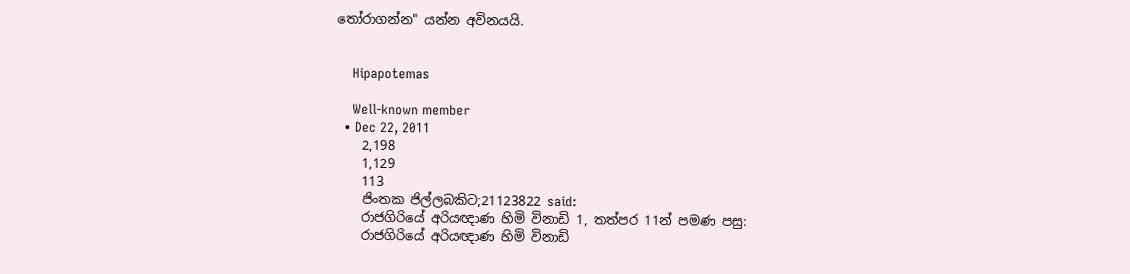තෝරාගන්න" යන්න අවිනයයි.


    Hipapotemas

    Well-known member
  • Dec 22, 2011
    2,198
    1,129
    113
    ජිංතක ජිල්ලබකිට;21123822 said:
    රාජගිරියේ අරියඥාණ හිමි විනාඩි 1, තත්පර 11න් පමණ පසු:
    රාජගිරියේ අරියඥාණ හිමි විනාඩි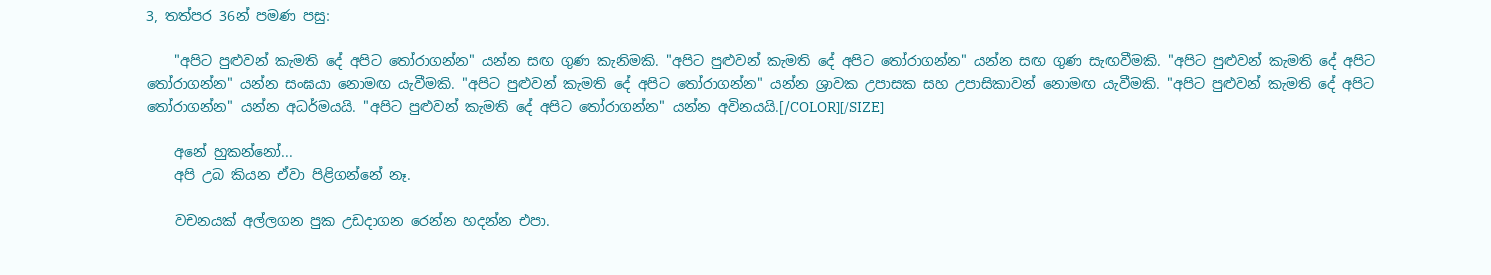3, තත්පර 36න් පමණ පසු:

    "අපිට පුළුවන් කැමති දේ අපිට තෝරාගන්න" යන්න සඟ ගුණ කැනිමකි. "අපිට පුළුවන් කැමති දේ අපිට තෝරාගන්න" යන්න සඟ ගුණ සැඟවීමකි. "අපිට පුළුවන් කැමති දේ අපිට තෝරාගන්න" යන්න සංඝයා නොමඟ යැවීමකි. "අපිට පුළුවන් කැමති දේ අපිට තෝරාගන්න" යන්න ශ්‍රාවක උපාසක සහ උපාසිකාවන් නොමඟ යැවීමකි. "අපිට පුළුවන් කැමති දේ අපිට තෝරාගන්න" යන්න අධර්මයයි. "අපිට පුළුවන් කැමති දේ අපිට තෝරාගන්න" යන්න අවිනයයි.[/COLOR][/SIZE]

    අනේ හුකන්නෝ...
    අපි උබ කියන ඒවා පිළිගන්නේ නෑ.

    වචනයක් අල්ලගන පුක උඩදාගන රෙන්න හදන්න එපා.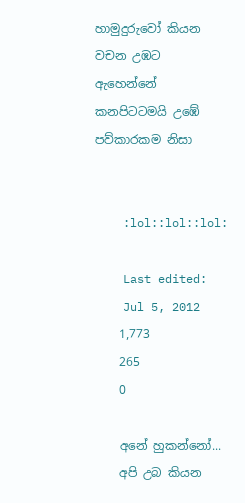හාමුදුරුවෝ කියන වචන උඹට ඇහෙන්නේ කනපිටටමයි උඹේ පව්කාරකම නිසා


    :lol::lol::lol:

    Last edited:
    Jul 5, 2012
    1,773
    265
    0

    අනේ හුකන්නෝ...
    අපි උබ කියන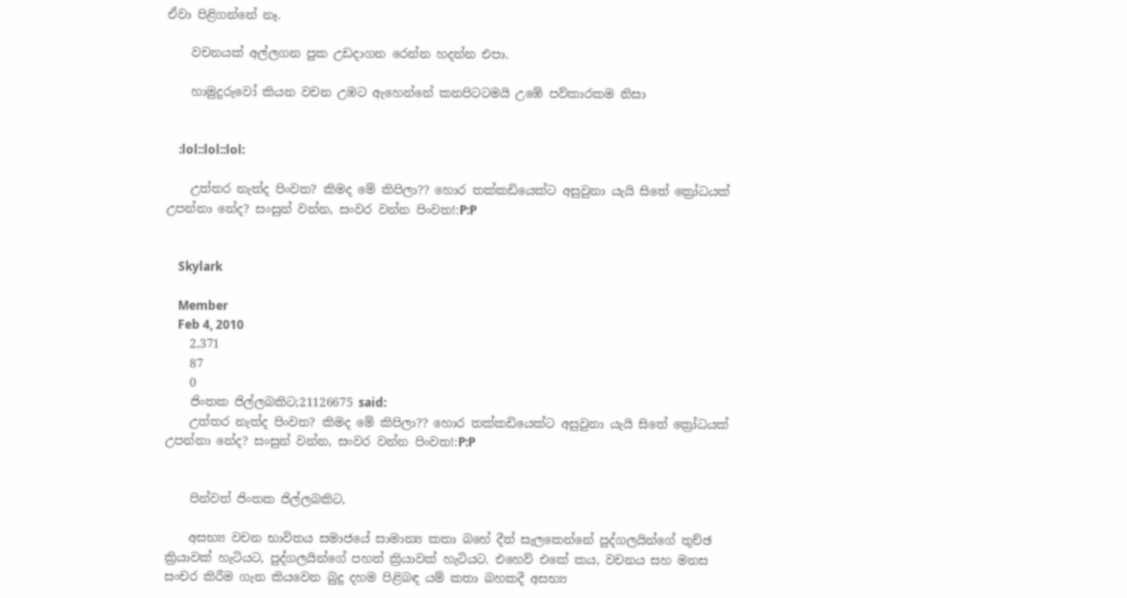ඒවා පිළිගන්නේ නෑ.

    වචනයක් අල්ලගන පුක උඩදාගන රෙන්න හදන්න එපා.

    හාමුදුරුවෝ කියන වචන උඹට ඇහෙන්නේ කනපිටටමයි උඹේ පව්කාරකම නිසා


    :lol::lol::lol:

    උත්තර නැත්ද පිංවත? කිමද මේ කිපිලා?? හොර තක්කඩියෙක්ට අසුවුනා යැයි සිතේ ක්‍රෝධයක් උපන්නා නේද? සංසුන් වන්න, සංවර වන්න පිංවත!:P:P


    Skylark

    Member
    Feb 4, 2010
    2,371
    87
    0
    ජිංතක ජිල්ලබකිට;21126675 said:
    උත්තර නැත්ද පිංවත? කිමද මේ කිපිලා?? හොර තක්කඩියෙක්ට අසුවුනා යැයි සිතේ ක්‍රෝධයක් උපන්නා නේද? සංසුන් වන්න, සංවර වන්න පිංවත!:P:P


    පින්වත් ජිංතක ජිල්ලබකිට,

    අසභ්‍ය වචන භාවිතය සමාජයේ සාමාන්‍ය කතා බහේ දීත් සැලකෙන්නේ පුද්ගලයින්ගේ තුච්ඡ ක්‍රියාවක් හැටියට, පුද්ගලයින්ගේ පහත් ක්‍රියාවක් හැටියට. එහෙව් එකේ කය, වචනය සහ මනස සංචර කිරීම ගැන කියවෙන බුදු දහම පිළිබඳ යම් කතා බහකදී අසභ්‍ය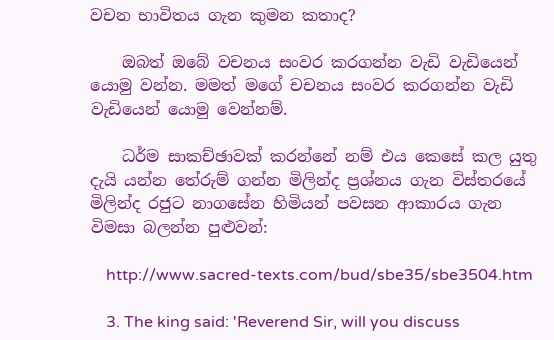වචන භාවිතය ගැන කුමන කතාද?

    ඔබත් ඔබේ වචනය සංවර කරගන්න වැඩි වැඩියෙන් යොමු වන්න. මමත් මගේ චචනය සංවර කරගන්න වැඩි වැඩියෙන් යොමු වෙන්නම්.

    ධර්ම සාකච්ඡාවක් කරන්නේ නම් එය කෙසේ කල යුතු දැයි යන්න තේරුම් ගන්න මිලින්ද ප්‍රශ්නය ගැන විස්තරයේ මිලින්ද රජුට නාගසේන හිමියන් පවසන ආකාරය ගැන විමසා බලන්න පුළුවන්:

    http://www.sacred-texts.com/bud/sbe35/sbe3504.htm

    3. The king said: 'Reverend Sir, will you discuss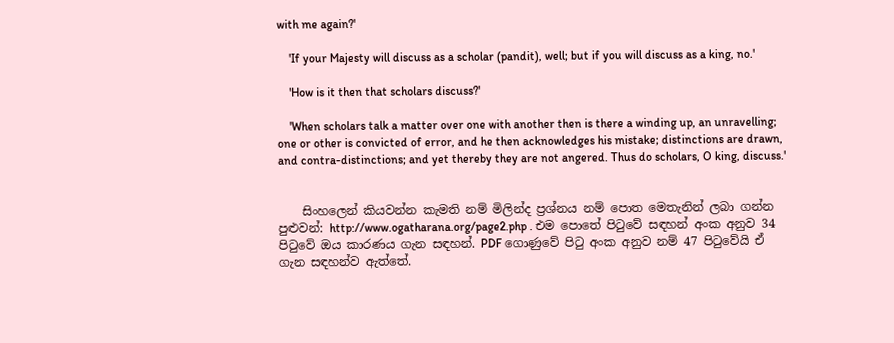with me again?'

    'If your Majesty will discuss as a scholar (pandit), well; but if you will discuss as a king, no.'

    'How is it then that scholars discuss?'

    'When scholars talk a matter over one with another then is there a winding up, an unravelling; one or other is convicted of error, and he then acknowledges his mistake; distinctions are drawn, and contra-distinctions; and yet thereby they are not angered. Thus do scholars, O king, discuss.'


    සිංහලෙන් කියවන්න කැමති නම් මිලින්ද ප්‍රශ්නය නම් පොත මෙතැනින් ලබා ගන්න පුළුවන්: http://www.ogatharana.org/page2.php . එම පොතේ පිටුවේ සඳහන් අංක අනුව 34 පිටුවේ ඔය කාරණය ගැන සඳහන්. PDF ගොණුවේ පිටු අංක අනුව නම් 47 පිටුවේයි ඒ ගැන සඳහන්ව ඇත්තේ.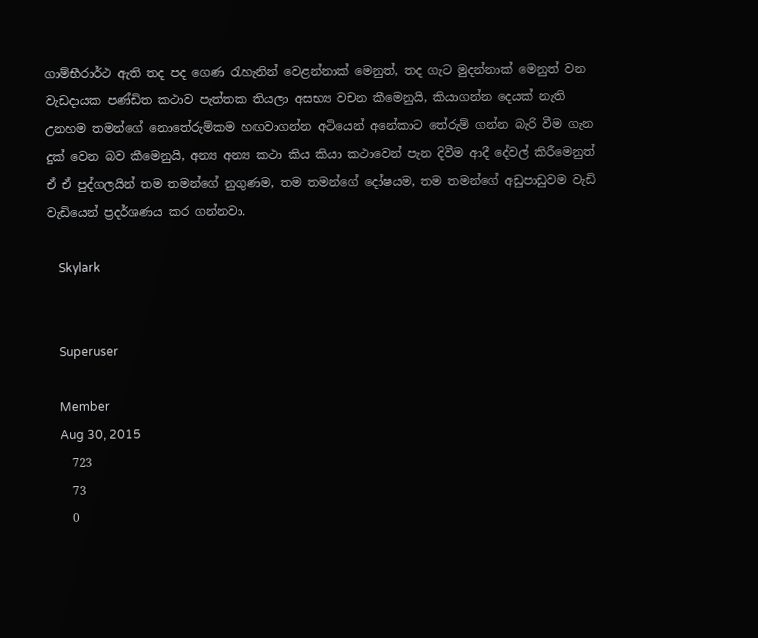ගාම්භීරාර්ථ ඇති තද පද ගෙණ රැහැනින් වෙළන්නාක් මෙනුත්, තද ගැට මුදන්නාක් මෙනුත් වන වැඩදායක පණ්ඩිත කථාව පැත්තක තියලා අසභ්‍ය වචන කීමෙනුයි, කියාගන්න දෙයක් නැති උනහම තමන්ගේ නොතේරුම්කම හඟවාගන්න අටියෙන් අනේකාට තේරුම් ගන්න බැරි වීම ගැන දුක් වෙන බව කීමෙනුයි, අන්‍ය අන්‍ය කථා කිය කියා කථාවෙන් පැන දිවීම ආදී දේවල් කිරීමෙනුත් ඒ ඒ පුද්ගලයින් තම තමන්ගේ නුගුණම, තම තමන්ගේ දෝෂයම, තම තමන්ගේ අඩුපාඩුවම වැඩි වැඩියෙන් ප්‍රදර්ශණය කර ගන්නවා.

    Skylark


    Superuser

    Member
    Aug 30, 2015
    723
    73
    0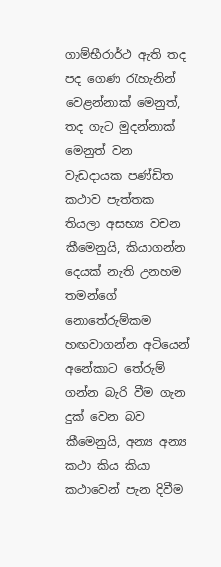ගාම්භීරාර්ථ ඇති තද පද ගෙණ රැහැනින් වෙළන්නාක් මෙනුත්, තද ගැට මුදන්නාක් මෙනුත් වන වැඩදායක පණ්ඩිත කථාව පැත්තක තියලා අසභ්‍ය වචන කීමෙනුයි, කියාගන්න දෙයක් නැති උනහම තමන්ගේ නොතේරුම්කම හඟවාගන්න අටියෙන් අනේකාට තේරුම් ගන්න බැරි වීම ගැන දුක් වෙන බව කීමෙනුයි, අන්‍ය අන්‍ය කථා කිය කියා කථාවෙන් පැන දිවීම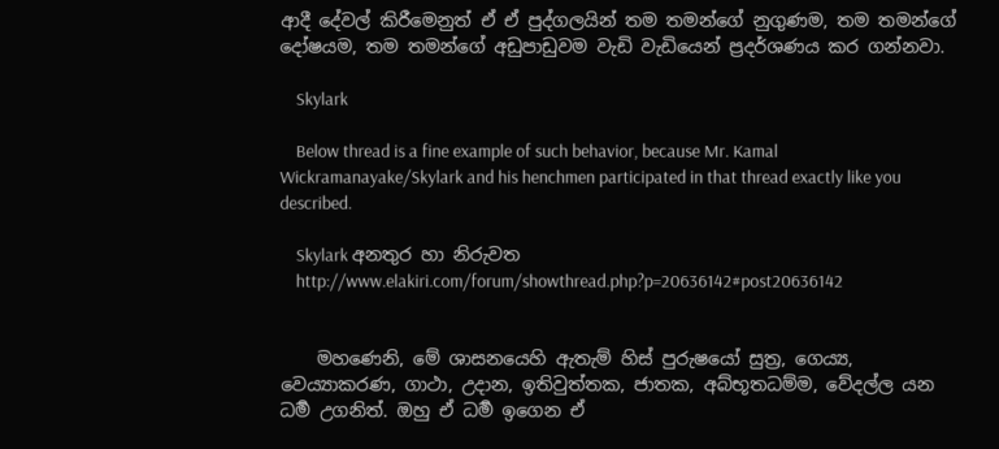ආදී දේවල් කිරීමෙනුත් ඒ ඒ පුද්ගලයින් තම තමන්ගේ නුගුණම, තම තමන්ගේ දෝෂයම, තම තමන්ගේ අඩුපාඩුවම වැඩි වැඩියෙන් ප්‍රදර්ශණය කර ගන්නවා.

    Skylark

    Below thread is a fine example of such behavior, because Mr. Kamal Wickramanayake/Skylark and his henchmen participated in that thread exactly like you described.

    Skylark අනතුර හා නිරුවත
    http://www.elakiri.com/forum/showthread.php?p=20636142#post20636142


    මහණෙනි, මේ ශාසනයෙහි ඇතැම් හිස් පුරුෂයෝ සුත්‍ර, ගෙය්‍ය, වෙය්‍යාකරණ, ගාථා, උදාන, ඉතිවුත්තක, ජාතක, අබ්භූතධම්ම, වේදල්ල යන ධර්‍ම උගනිත්. ඔහු ඒ ධර්‍ම ඉගෙන ඒ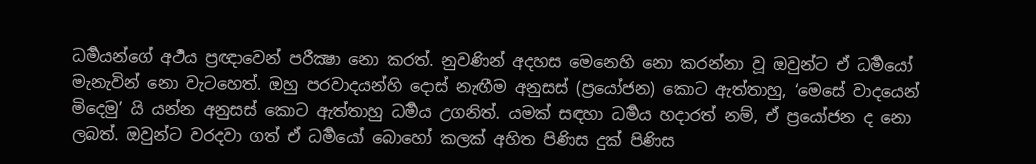ධර්‍මයන්ගේ අර්‍ථ‍ය ප්‍රඥාවෙන් පරීක්‍ෂා නො කරත්. නුවණින් අදහස මෙනෙහි නො කරන්නා වූ ඔවුන්ට ඒ ධර්‍මයෝ මැනැවින් නො වැටහෙත්. ඔහු පරවාදයන්හි දොස් නැඟීම අනුසස් (ප්‍රයෝජන) කොට ඇත්තාහු, ‘මෙසේ වාදයෙන් මිදෙමු’ යි යන්න අනුසස් කොට ඇත්තාහු ධර්‍මය උගනිත්. යමක් සඳහා ධර්‍මය හදාරත් නම්, ඒ ප්‍රයෝජන ද නො ලබත්. ඔවුන්ට වරදවා ගත් ඒ ධර්‍මයෝ බොහෝ කලක් අහිත පිණිස දුක් පිණිස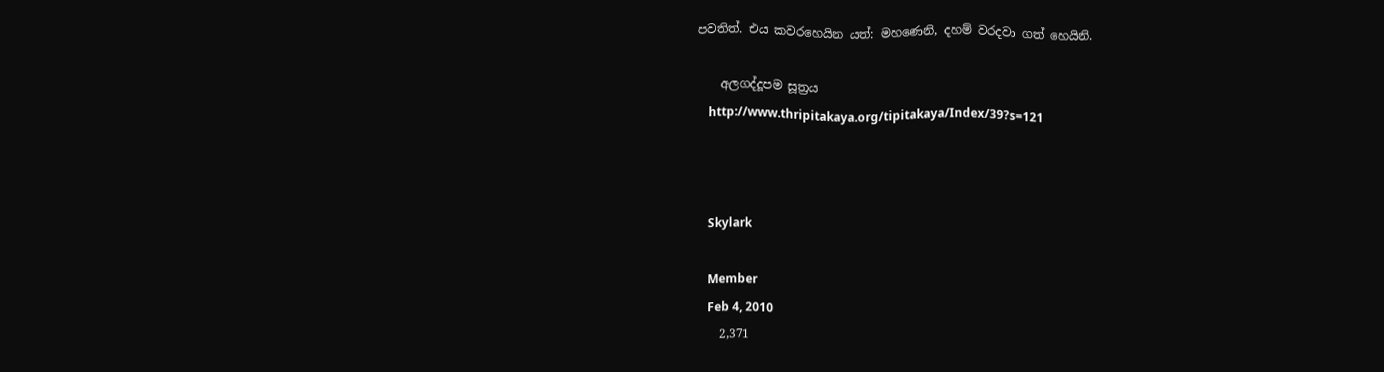පවතිත්. එය කවරහෙයින යත්: මහණෙනි, දහම් වරදවා ගත් හෙයිනි.

    අලගද්දූපම සූත්‍රය
    http://www.thripitakaya.org/tipitakaya/Index/39?s=121



    Skylark

    Member
    Feb 4, 2010
    2,371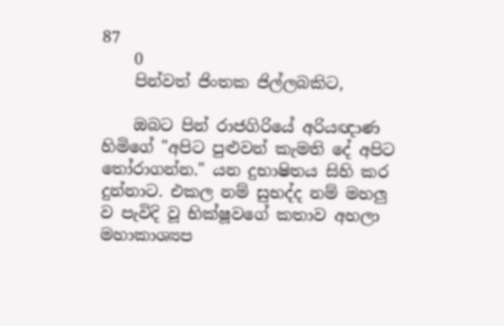87
    0
    පින්වත් ජිංතක ජිල්ලබකිට,

    ඔබට පින් රාජගිරියේ අරියඥාණ හිමිගේ "අපිට පුළුවන් කැමති දේ අපිට තෝරාගන්න." යන දුභාෂිතය සිහි කර දුන්නාට. එකල නම් සුභද්ද නම් මහලු ව පැවිදි වූ භික්ෂූවගේ කතාව අහලා මහාකාශ්‍යප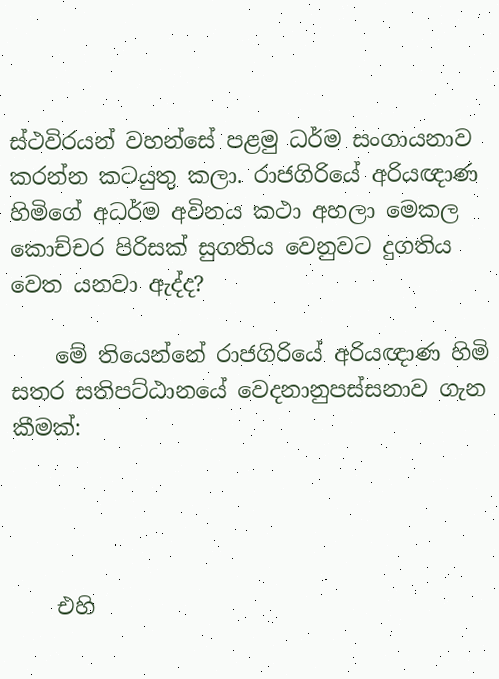ස්ථවිරයන් වහන්සේ පළමු ධර්ම සංගායනාව කරන්න කටයුතු කලා. රාජගිරියේ අරියඥාණ හිමිගේ අධර්ම අවිනය කථා අහලා මෙකල කොච්චර පිරිසක් සුගතිය වෙනුවට දුගතිය වෙත යනවා ඇද්ද?

    මේ තියෙන්නේ රාජගිරියේ අරියඥාණ හිමි සතර සතිපට්ඨානයේ වෙදනානුපස්සනාව ගැන කීමක්:




    එහි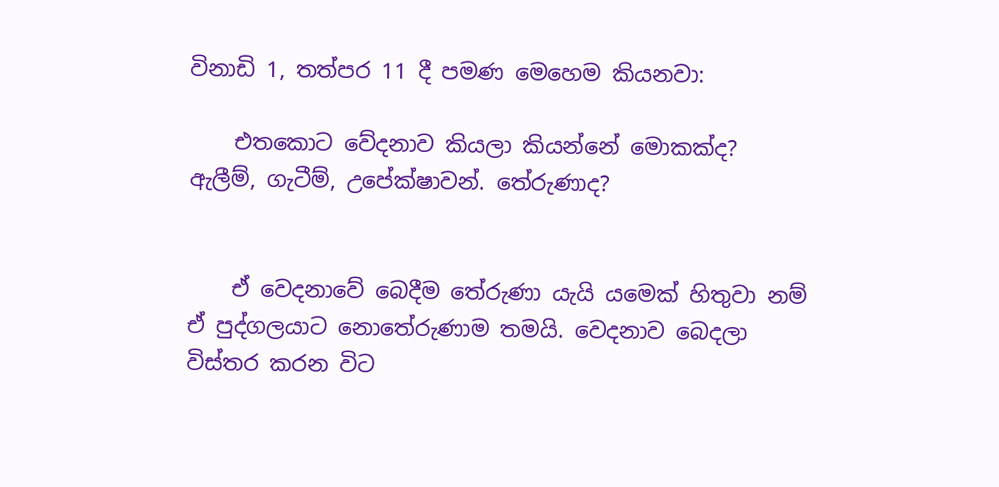විනාඩි 1, තත්පර 11 දී පමණ මෙහෙම කියනවා:

    එතකොට වේදනාව කියලා කියන්නේ මොකක්ද? ඇලීම්, ගැටීම්, උපේක්ෂාවන්. තේරුණාද?


    ඒ වෙදනාවේ බෙදීම තේරුණා යැයි යමෙක් හිතුවා නම් ඒ පුද්ගලයාට නොතේරුණාම තමයි. වෙදනාව බෙදලා විස්තර කරන විට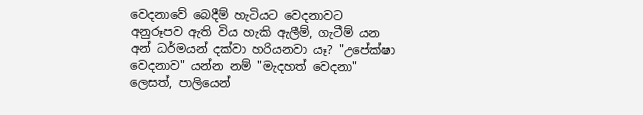වෙදනාවේ බෙදීම් හැටියට වෙදනාවට අනුරූපව ඇති විය හැකි ඇලීම්, ගැටීම් යන අන් ධර්මයන් දක්වා හරියනවා යෑ? "උපේක්ෂා වෙදනාව" යන්න නම් "මැදහත් වෙදනා" ලෙසත්, පාලියෙන්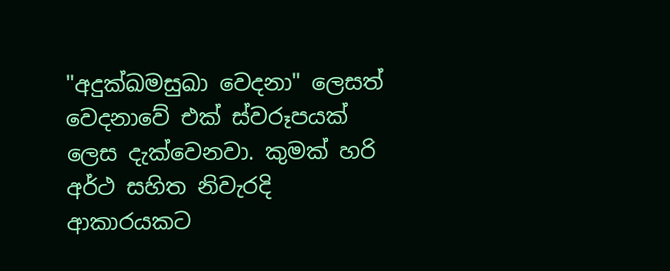"අදුක්ඛමසුඛා වෙදනා" ලෙසත් වෙදනාවේ එක් ස්වරූපයක් ලෙස දැක්වෙනවා. කුමක් හරි අර්ථ සහිත නිවැරදි ආකාරයකට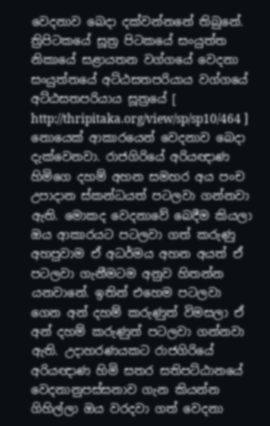වෙදනාව බෙදා දක්වන්නනේ තිබුනේ. ත්‍රිපිටකයේ සූත්‍ර පිටකයේ සංයුත්‌ත නිකායේ සළායතන වග්ගයේ වෙදනා සංයුත්තයේ අට්‌ඨසතපරියාය වග්ගයේ අට්‌ඨසතපරියාය සූත්‍රයේ [ http://thripitaka.org/view/sp/sp10/464 ] නොයෙක් ආකාරයෙන් වෙදනාව බෙදා දැක්වෙනවා. රාජගිරියේ අරියඥාණ හිමිගෙ දහම් අහන සමහර අය පංච උපාදාන ස්කන්ධයත් පටලවා ගන්නවා ඇති. මොකද වෙදනාවේ බෙදීම කියලා ඔය ආකාරයට පටලවා ගත් කරුණු අහපුවාම ඒ අධර්මය අහන අයත් ඒ පටලවා ගැනීමටම අනුව හිතන්න යනවානේ. ඉතින් එහෙම පටලවා ගෙන අන් දහම් කරුණුත් විමසලා ඒ අන් දහම් කරුණුත් පටලවා ගන්නවා ඇති. උදාහරණයකට රාජගිරියේ අරියඥාණ හිමි සතර සතිපට්ඨානයේ වෙදනානුපස්සනාව ගැන කියන්න ගිහිල්ලා ඔය වරදවා ගත් වෙදනා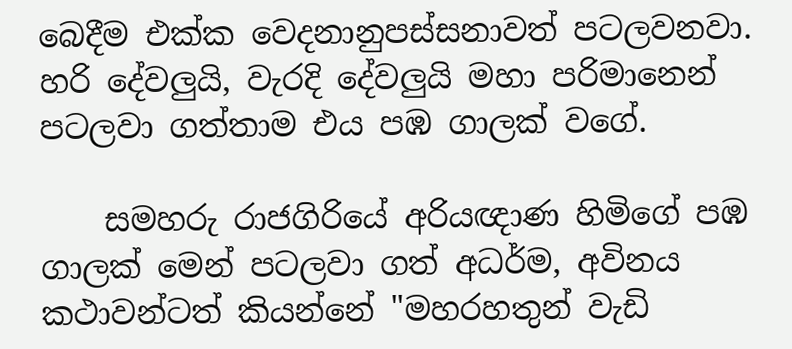බෙදීම එක්ක වෙදනානුපස්සනාවත් පටලවනවා. හරි දේවලුයි, වැරදි දේවලුයි මහා පරිමානෙන් පටලවා ගත්තාම එය පඹ ගාලක් වගේ.

    සමහරු රාජගිරියේ අරියඥාණ හිමිගේ පඹ ගාලක් මෙන් පටලවා ගත් අධර්ම, අවිනය කථාවන්ටත් කියන්නේ "මහරහතුන් වැඩි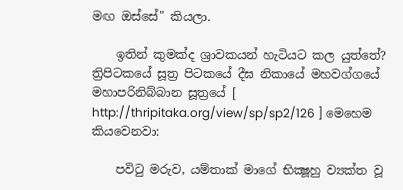මඟ ඔස්සේ" කියලා.

    ඉතින් කුමක්ද ශ්‍රාවකයන් හැටියට කල යුත්තේ? ත්‍රිපිටකයේ සූත්‍ර පිටකයේ දීඝ නිකායේ මහවග්ගයේ මහාපරිනිබ්බාන සූත්‍රයේ [ http://thripitaka.org/view/sp/sp2/126 ] මෙහෙම කියවෙනවා:

    පවිටු මරුව, යම්තාක් මාගේ භික්‍ෂූහු ව්‍යක්ත වූ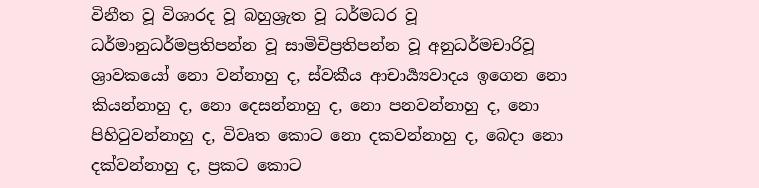විනීත වූ විශාරද වූ බහුශ්‍රැත වූ ධර්මධර වූ ධර්මානුධර්මප්‍රතිපන්න වූ සාමිචිප්‍රතිපන්න වූ අනුධර්මචාරිවූ ශ්‍රාවකයෝ නො වන්නාහු ද, ස්වකීය ආචාර්‍ය්‍යවාදය ඉගෙන නො කියන්නාහු ද, නො දෙසන්නාහු ද, නො පනවන්නාහු ද, නො පිහිටුවන්නාහු ද, විවෘත කොට නො දකවන්නාහු ද, බෙදා නො දක්වන්නාහු ද, ප්‍රකට කොට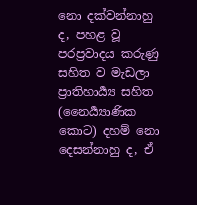නො දක්වන්නාහු ද, පහළ වූ පරප්‍රවාදය කරුණු සහිත ව මැඩලා ප්‍රාතිහාර්‍ය්‍ය සහිත (නෛර්‍ය්‍යාණික කොට) දහම් නො දෙසන්නාහු ද, ඒ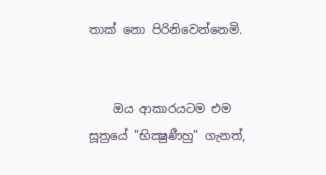තාක් නො පිරිනිවෙන්නෙමි.


    ඔය ආකාරයටම එම සූත්‍රයේ "භික්‍ෂුණීහු" ගැනත්,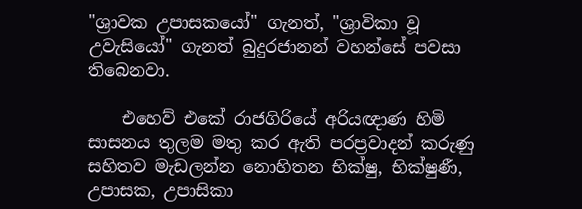"ශ්‍රාවක උපාසකයෝ" ගැනත්, "ශ්‍රාවිකා වූ උවැසියෝ" ගැනත් බුදුරජානන් වහන්සේ පවසා තිබෙනවා.

    එහෙව් එකේ රාජගිරියේ අරියඥාණ හිමි සාසනය තුලම මතු කර ඇති පරප්‍රවාදන් කරුණු සහිතව මැඩලන්න නොහිතන භික්ෂු, භික්ෂුණී, උපාසක, උපාසිකා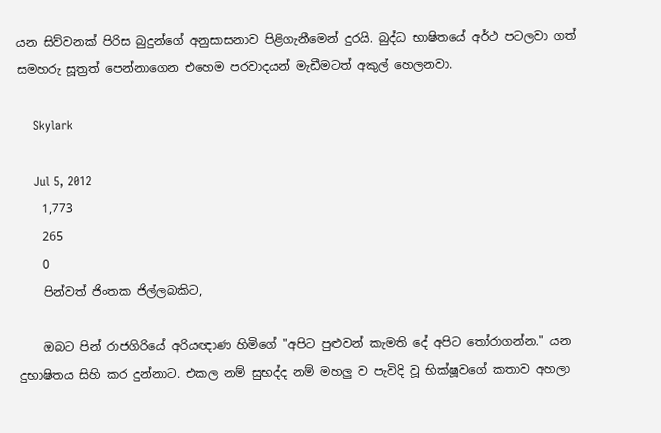යන සිව්වනක් පිරිස බුදුන්ගේ අනුසාසනාව පිළිගැනීමෙන් දුරයි. බුද්ධ භාෂිතයේ අර්ථ පටලවා ගත් සමහරු සූත්‍රත් පෙන්නාගෙන එහෙම පරවාදයන් මැඩීමටත් අකුල් හෙලනවා.

    Skylark

    Jul 5, 2012
    1,773
    265
    0
    පින්වත් ජිංතක ජිල්ලබකිට,

    ඔබට පින් රාජගිරියේ අරියඥාණ හිමිගේ "අපිට පුළුවන් කැමති දේ අපිට තෝරාගන්න." යන දුභාෂිතය සිහි කර දුන්නාට. එකල නම් සුභද්ද නම් මහලු ව පැවිදි වූ භික්ෂූවගේ කතාව අහලා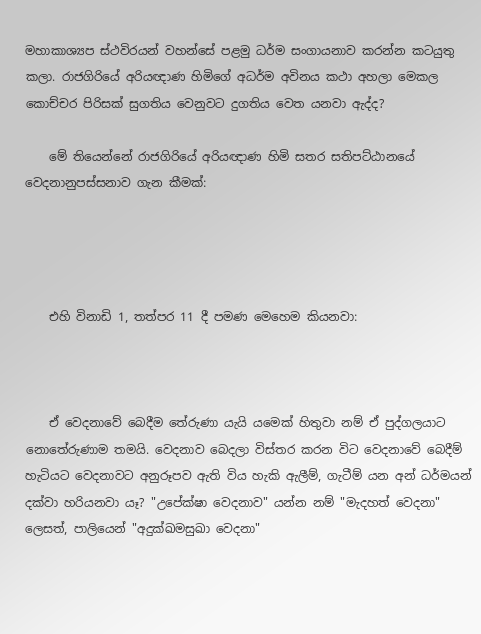මහාකාශ්‍යප ස්ථවිරයන් වහන්සේ පළමු ධර්ම සංගායනාව කරන්න කටයුතු කලා. රාජගිරියේ අරියඥාණ හිමිගේ අධර්ම අවිනය කථා අහලා මෙකල කොච්චර පිරිසක් සුගතිය වෙනුවට දුගතිය වෙත යනවා ඇද්ද?

    මේ තියෙන්නේ රාජගිරියේ අරියඥාණ හිමි සතර සතිපට්ඨානයේ වෙදනානුපස්සනාව ගැන කීමක්:




    එහි විනාඩි 1, තත්පර 11 දී පමණ මෙහෙම කියනවා:



    ඒ වෙදනාවේ බෙදීම තේරුණා යැයි යමෙක් හිතුවා නම් ඒ පුද්ගලයාට නොතේරුණාම තමයි. වෙදනාව බෙදලා විස්තර කරන විට වෙදනාවේ බෙදීම් හැටියට වෙදනාවට අනුරූපව ඇති විය හැකි ඇලීම්, ගැටීම් යන අන් ධර්මයන් දක්වා හරියනවා යෑ? "උපේක්ෂා වෙදනාව" යන්න නම් "මැදහත් වෙදනා" ලෙසත්, පාලියෙන් "අදුක්ඛමසුඛා වෙදනා"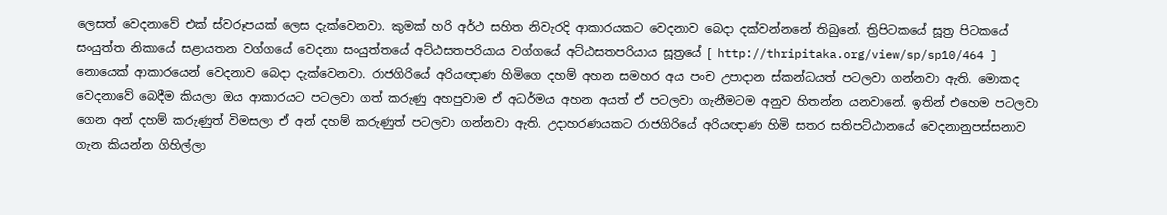ලෙසත් වෙදනාවේ එක් ස්වරූපයක් ලෙස දැක්වෙනවා. කුමක් හරි අර්ථ සහිත නිවැරදි ආකාරයකට වෙදනාව බෙදා දක්වන්නනේ තිබුනේ. ත්‍රිපිටකයේ සූත්‍ර පිටකයේ සංයුත්‌ත නිකායේ සළායතන වග්ගයේ වෙදනා සංයුත්තයේ අට්‌ඨසතපරියාය වග්ගයේ අට්‌ඨසතපරියාය සූත්‍රයේ [ http://thripitaka.org/view/sp/sp10/464 ] නොයෙක් ආකාරයෙන් වෙදනාව බෙදා දැක්වෙනවා. රාජගිරියේ අරියඥාණ හිමිගෙ දහම් අහන සමහර අය පංච උපාදාන ස්කන්ධයත් පටලවා ගන්නවා ඇති. මොකද වෙදනාවේ බෙදීම කියලා ඔය ආකාරයට පටලවා ගත් කරුණු අහපුවාම ඒ අධර්මය අහන අයත් ඒ පටලවා ගැනීමටම අනුව හිතන්න යනවානේ. ඉතින් එහෙම පටලවා ගෙන අන් දහම් කරුණුත් විමසලා ඒ අන් දහම් කරුණුත් පටලවා ගන්නවා ඇති. උදාහරණයකට රාජගිරියේ අරියඥාණ හිමි සතර සතිපට්ඨානයේ වෙදනානුපස්සනාව ගැන කියන්න ගිහිල්ලා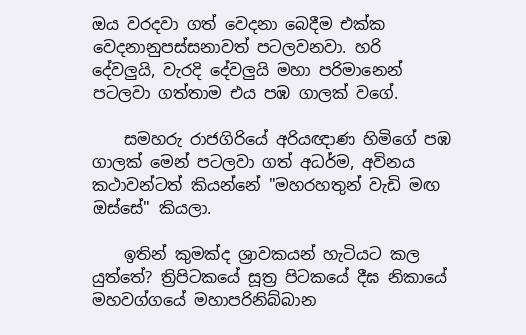ඔය වරදවා ගත් වෙදනා බෙදීම එක්ක වෙදනානුපස්සනාවත් පටලවනවා. හරි දේවලුයි, වැරදි දේවලුයි මහා පරිමානෙන් පටලවා ගත්තාම එය පඹ ගාලක් වගේ.

    සමහරු රාජගිරියේ අරියඥාණ හිමිගේ පඹ ගාලක් මෙන් පටලවා ගත් අධර්ම, අවිනය කථාවන්ටත් කියන්නේ "මහරහතුන් වැඩි මඟ ඔස්සේ" කියලා.

    ඉතින් කුමක්ද ශ්‍රාවකයන් හැටියට කල යුත්තේ? ත්‍රිපිටකයේ සූත්‍ර පිටකයේ දීඝ නිකායේ මහවග්ගයේ මහාපරිනිබ්බාන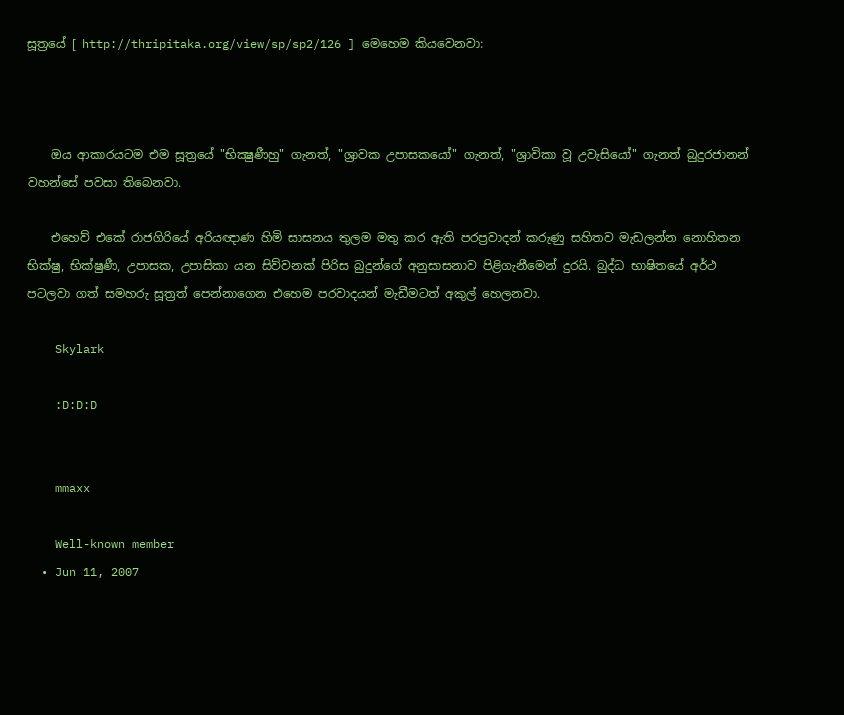සූත්‍රයේ [ http://thripitaka.org/view/sp/sp2/126 ] මෙහෙම කියවෙනවා:



    ඔය ආකාරයටම එම සූත්‍රයේ "භික්‍ෂුණීහු" ගැනත්, "ශ්‍රාවක උපාසකයෝ" ගැනත්, "ශ්‍රාවිකා වූ උවැසියෝ" ගැනත් බුදුරජානන් වහන්සේ පවසා තිබෙනවා.

    එහෙව් එකේ රාජගිරියේ අරියඥාණ හිමි සාසනය තුලම මතු කර ඇති පරප්‍රවාදන් කරුණු සහිතව මැඩලන්න නොහිතන භික්ෂු, භික්ෂුණී, උපාසක, උපාසිකා යන සිව්වනක් පිරිස බුදුන්ගේ අනුසාසනාව පිළිගැනීමෙන් දුරයි. බුද්ධ භාෂිතයේ අර්ථ පටලවා ගත් සමහරු සූත්‍රත් පෙන්නාගෙන එහෙම පරවාදයන් මැඩීමටත් අකුල් හෙලනවා.

    Skylark

    :D:D:D


    mmaxx

    Well-known member
  • Jun 11, 2007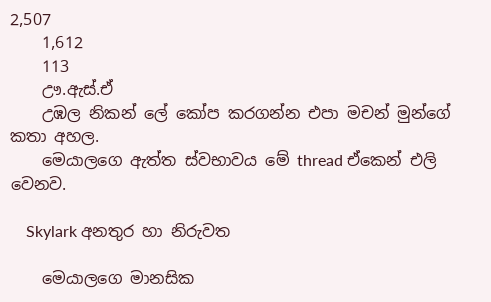2,507
    1,612
    113
    ඌ.ඇස්.ඒ
    උඹල නිකන් ලේ කෝප කරගන්න එපා මචන් මුන්ගේ කතා අහල.
    මෙයාලගෙ ඇත්ත ස්වභාවය මේ thread ඒකෙන් එලි වෙනව.

    Skylark අනතුර හා නිරුවත

    මෙයාලගෙ මානසික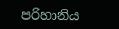පරිහානිය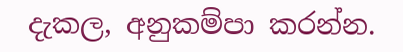දැකල, අනුකම්පා කරන්න.